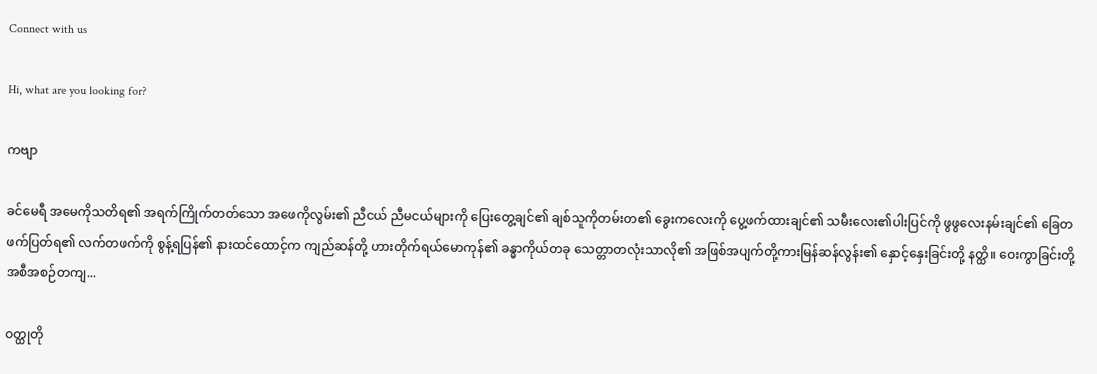Connect with us

Hi, what are you looking for?

ကဗျာ

ခင်မေရီ အမေကိုသတိရ၏ အရက်ကြိုက်တတ်သော အဖေကိုလွမ်း၏ ညီငယ် ညီမငယ်များကို‌ ပြေးတွေ့ချင်၏ ချစ်သူကိုတမ်းတ၏ ခွေးကလေးကို‌ ပွေ့ဖက်ထားချင်၏ သမီးလေး၏ပါးပြင်ကို ဖွဖွလေးနမ်းချင်၏ ခြေတဖက်ပြတ်ရ၏ လက်တဖက်ကို စွန့်ရပြန်၏ နားထင်ထောင့်က ကျည်ဆန်တို့ ဟားတိုက်ရယ်မောကုန်၏ ခန္ဓာကိုယ်တခု သေတ္တာတလုံးသာလို၏ အဖြစ်အပျက်တို့ကားမြန်ဆန်လွန်း၏ နှောင့်နှေးခြင်းတို့ နတ္ထိ။ ဝေးကွာခြင်းတို့အစီအစဉ်တကျ...

ဝတ္ထုတို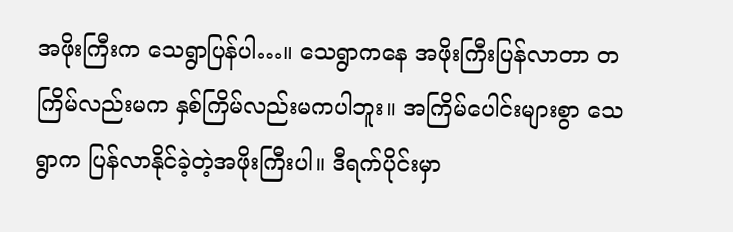အဖိုးကြီးက သေရွာပြန်ပါ…။ သေရွာကနေ အဖိုးကြီးပြန်လာတာ တကြိမ်လည်းမက နှစ်ကြိမ်လည်းမကပါဘူး။ အကြိမ်ပေါင်းများစွာ သေရွာက ပြန်လာနိုင်ခဲ့တဲ့အဖိုးကြီးပါ။ ဒီရက်ပိုင်းမှာ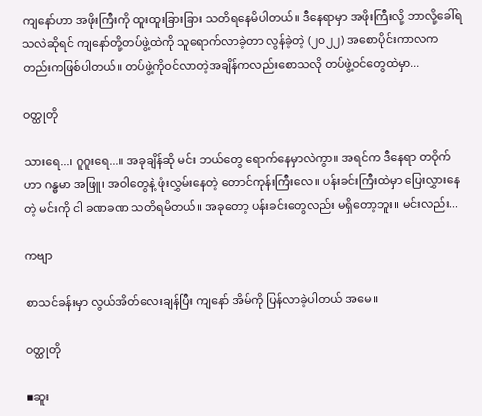ကျနော်ဟာ အဖိုးကြီးကို ထူးထူးခြားခြား သတိရနေမိပါတယ်။ ဒီနေရာမှာ အဖိုးကြီးလို့ ဘာလို့ခေါ်ရသလဲဆိုရင် ကျနော်တို့တပ်ဖွဲ့ထဲကို သူရောက်လာခဲ့တာ လွန်ခဲ့တဲ့ (၂၀၂၂) အစောပိုင်းကာလကတည်းကဖြစ်ပါတယ်။ တပ်ဖွဲ့ကိုဝင်လာတဲ့အချိန်ကလည်းစောသလို တပ်ဖွဲ့ဝင်တွေထဲမှာ...

ဝတ္ထုတို

သားရေ...၊ ဂူဂူးရေ...။ အခုချိန်ဆို မင်း ဘယ်တွေ ရောက်နေမှာလဲကွာ။ အရင်က ဒီနေရာ တဝိုက်ဟာ ဂန္ဓမာ အဖြူ၊ အဝါတွေနဲ့ ဖုံးလွှမ်းနေတဲ့ တောင်ကုန်းကြီးလေ။ ပန်းခင်းကြီးထဲမှာ ပြေးလွှားနေတဲ့ မင်းကို ငါ ခဏခဏ သတိရမိတယ်။ အခုတော့ ပန်းခင်းတွေလည်း မရှိတော့ဘူး။ မင်းလည်း...

ကဗျာ

စာသင်ခန်းမှာ လွယ်အိတ်လေးချန်ပြီး ကျနော် အိမ်ကို ပြန်လာခဲ့ပါတယ် အမေ။

ဝတ္ထုတို

▪ဆူး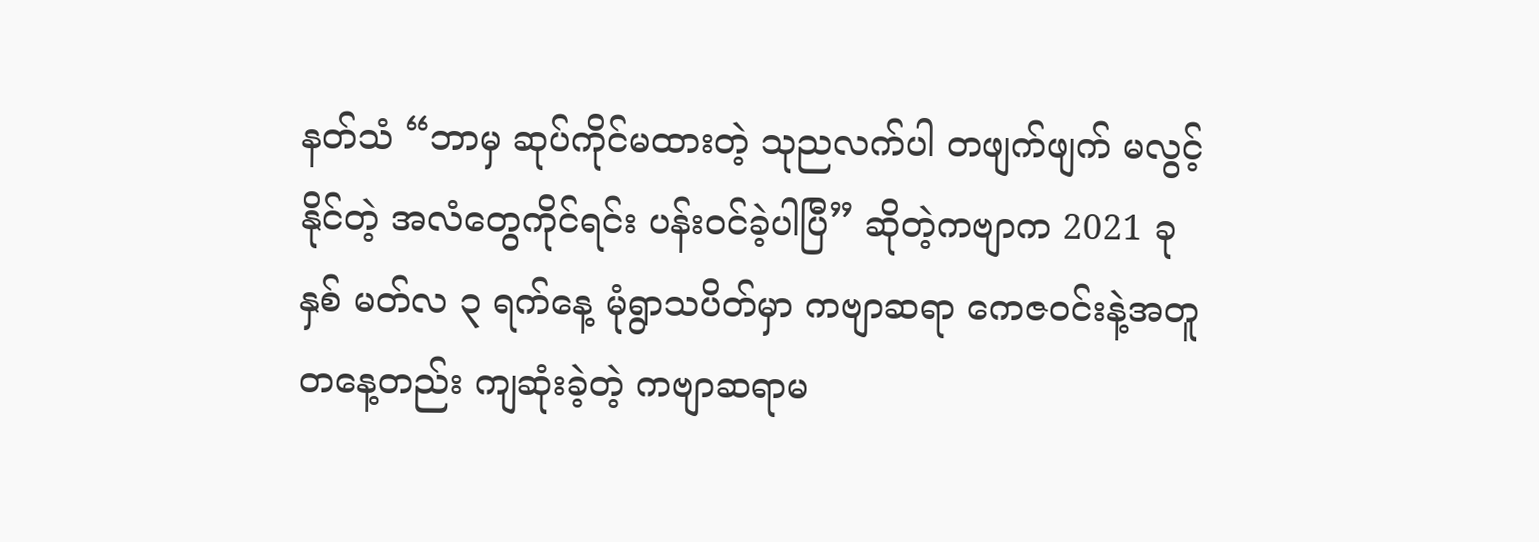နတ်သံ “ဘာမှ ဆုပ်ကိုင်မထားတဲ့ သုညလက်ပါ တဖျက်ဖျက် မလွင့်နိုင်တဲ့ အလံတွေကိုင်ရင်း ပန်းဝင်ခဲ့ပါပြီ” ဆိုတဲ့ကဗျာက 2021 ခုနှစ် မတ်လ ၃ ရက်နေ့ မုံရွာသပိတ်မှာ ကဗျာဆရာ ကေဇဝင်းနဲ့အတူ တနေ့တည်း ကျဆုံးခဲ့တဲ့ ကဗျာဆရာမ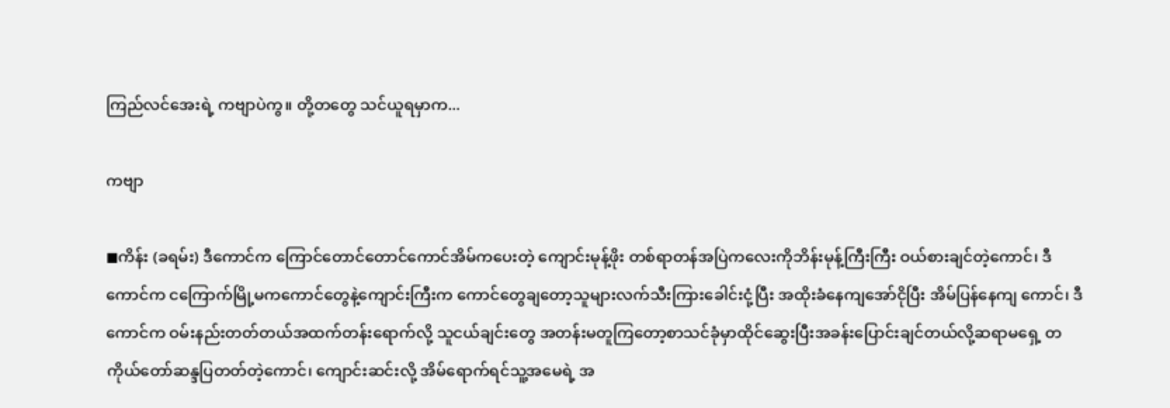ကြည်လင်အေးရဲ့ ကဗျာပဲကွ။ တို့တတွေ သင်ယူရမှာက...

ကဗျာ

◼ကိန်း (ခရမ်း) ဒီကောင်က ကြောင်တောင်တောင်ကောင်အိမ်ကပေးတဲ့ ကျောင်းမုန့်ဖိုး တစ်ရာတန်အပြဲကလေးကိုဘိန်းမုန့်ကြီးကြီး ဝယ်စားချင်တဲ့ကောင်၊ ဒီကောင်က ငကြောက်မြို့မကကောင်တွေနဲ့ကျောင်းကြီးက ကောင်တွေချတော့သူများလက်သီးကြားခေါင်းငုံ့ပြီး အထိုးခံနေကျအော်ငိုပြီး အိမ်ပြန်နေကျ ကောင်၊ ဒီကောင်က ဝမ်းနည်းတတ်တယ်အထက်တန်းရောက်လို့ သူငယ်ချင်းတွေ အတန်းမတူကြတော့စာသင်ခုံမှာထိုင်ဆွေးပြီးအခန်းပြောင်းချင်တယ်လို့ဆရာမရှေ့ တကိုယ်တော်ဆန္ဒပြတတ်တဲ့ကောင်၊ ကျောင်းဆင်းလို့ အိမ်ရောက်ရင်သူ့အမေရဲ့ အ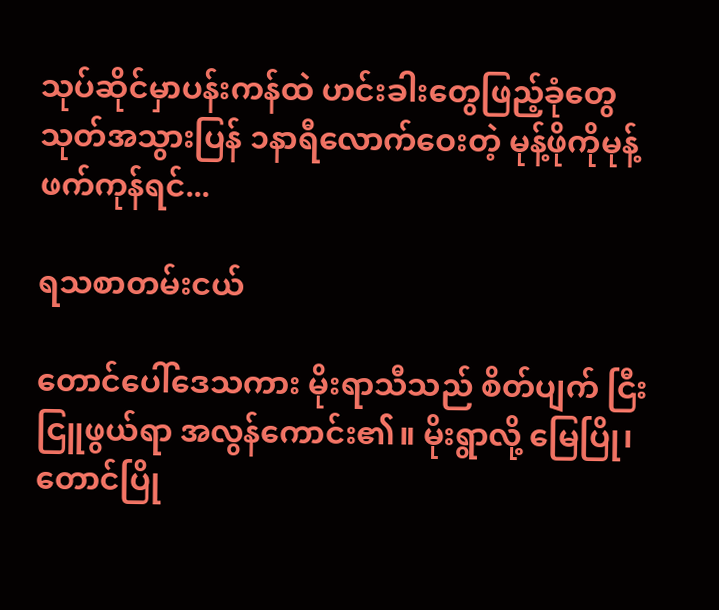သုပ်ဆိုင်မှာပန်းကန်ထဲ ဟင်းခါးတွေဖြည့်ခုံတွေသုတ်အသွားပြန် ၁နာရီလောက်ဝေးတဲ့ မုန့်ဖိုကိုမုန့်ဖက်ကုန်ရင်...

ရသစာတမ်းငယ်

တောင်ပေါ်ဒေသကား မိုးရာသီသည် စိတ်ပျက် ငြီးငြူဖွယ်ရာ အလွန်ကောင်း၏။ မိုးရွာလို့ မြေပြို၊ တောင်ပြို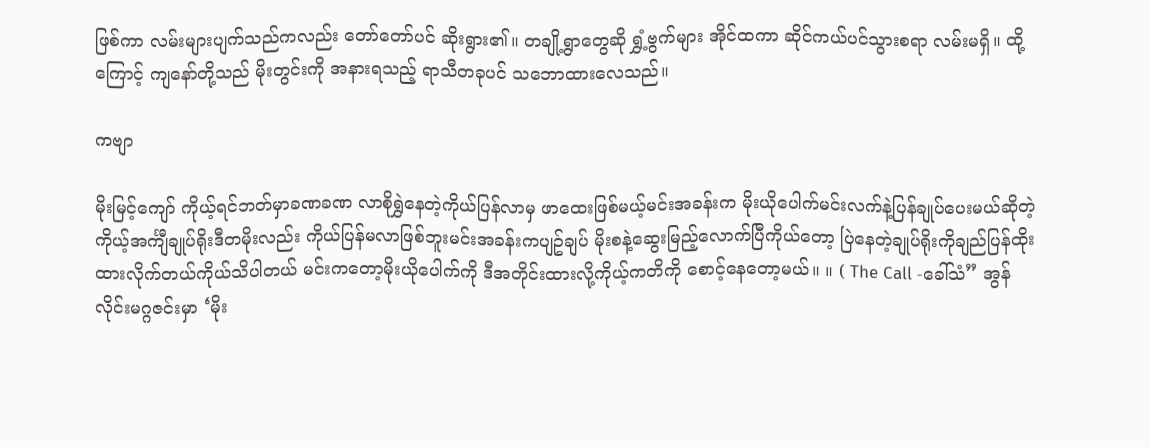ဖြစ်ကာ လမ်းများပျက်သည်ကလည်း တော်တော်ပင် ဆိုးရွား၏။ တချို့ရွာတွေဆို ရွှံ့ဗွက်များ အိုင်ထကာ ဆိုင်ကယ်ပင်သွားစရာ လမ်းမရှိ။ ထို့ကြောင့် ကျနော်တို့သည် မိုးတွင်းကို အနားရသည့် ရာသီတခုပင် သဘောထားလေသည်။

ကဗျာ

မိုးမြင့်ကျော် ကိုယ့်ရင်ဘတ်မှာခဏခဏ လာစိုရွှဲနေတဲ့ကိုယ်ပြန်လာမှ ဖာထေးဖြစ်မယ့်မင်းအခန်းက မိုးယိုပေါက်မင်းလက်နဲ့ပြန်ချုပ်ပေးမယ်ဆိုတဲ့ကိုယ့်အင်္ကျီချုပ်ရိုးဒီတမိုးလည်း ကိုယ်ပြန်မလာဖြစ်ဘူးမင်းအခန်းကပျဥ်ချပ် မိုးစနဲ့ဆွေးမြည့်လောက်ပြီကိုယ်တော့ ပြဲနေတဲ့ချုပ်ရိုးကိုချည်ပြန်ထိုးထားလိုက်တယ်ကိုယ်သိပါတယ် မင်းကတော့မိုးယိုပေါက်ကို ဒီအတိုင်းထားလို့ကိုယ့်ကတိကို စောင့်နေတော့မယ်။ ။ ( The Call -ခေါ်သံ” အွန်လိုင်းမဂ္ဂဇင်းမှာ ‘မိုး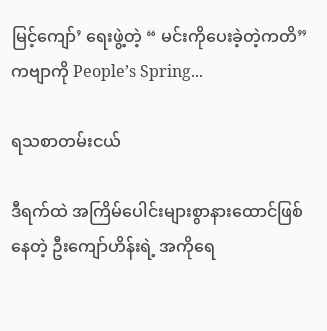မြင့်ကျော်’ ရေးဖွဲ့တဲ့ “ မင်းကိုပေးခဲ့တဲ့ကတိ” ကဗျာကို People’s Spring...

ရသစာတမ်းငယ်

ဒီရက်ထဲ အကြိမ်ပေါင်းများစွာနားထောင်ဖြစ်နေတဲ့ ဦးကျော်ဟိန်းရဲ့ အကိုရေ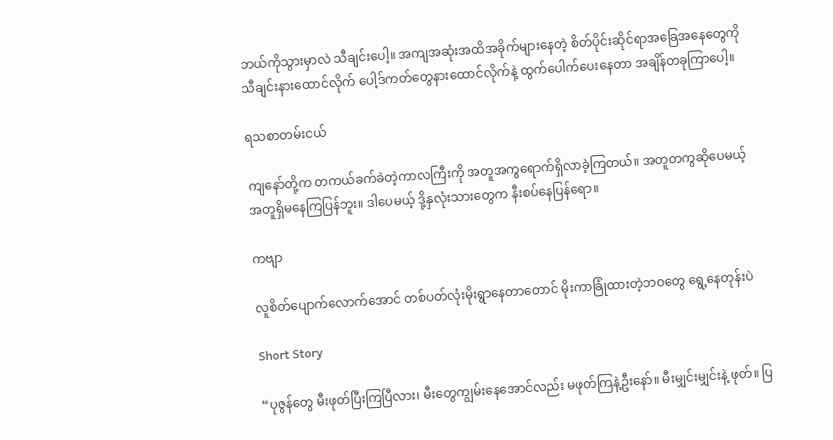ဘယ်ကိုသွားမှာလဲ သီချင်းပေါ့။ အကျအဆုံးအထိအခိုက်များနေတဲ့ စိတ်ပိုင်းဆိုင်ရာအခြေအနေတွေကို သီချင်းနားထောင်လိုက် ပေါ့ဒ်ကတ်တွေနားထောင်လိုက်နဲ့ ထွက်ပေါက်ပေးနေတာ အချိန်တခုကြာပေါ့။

ရသစာတမ်းငယ်

ကျနော်တို့က တကယ်ခက်ခဲတဲ့ကာလကြီးကို အတူအကွရောက်ရှိလာခဲ့ကြတယ်။ အတူတကွဆိုပေမယ့် အတူရှိမနေကြပြန်ဘူး။ ဒါပေမယ့် ဒို့နှလုံးသားတွေက နီးစပ်နေပြန်ရော။

ကဗျာ

လူစိတ်ပျောက်လောက်အောင် တစ်ပတ်လုံးမိုးရွာနေတာတောင် မိုးကာခြုံထားတဲ့ဘဝတွေ ရွေ့နေတုန်းပဲ

Short Story

“ပုဇွန်တွေ မီးဖုတ်ပြီးကြပြီလား၊ မီးတွေကျွမ်းနေအောင်လည်း မဖုတ်ကြနဲ့ဦးနော်။ မီးမျှင်းမျှင်းနဲ့ ဖုတ်။ ပြ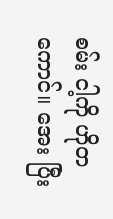စမ်း ငါ့ကို ဟိုတကောင်။ အေး ပြီး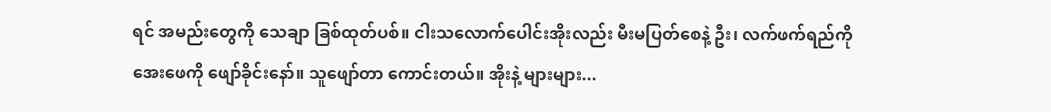ရင် အမည်းတွေကို သေချာ ခြစ်ထုတ်ပစ်။ ငါးသလောက်ပေါင်းအိုးလည်း မီးမပြတ်စေနဲ့ ဦး၊ လက်ဖက်ရည်ကို အေးဖေကို ဖျော်ခိုင်းနော်။ သူဖျော်တာ ကောင်းတယ်။ အိုးနဲ့ များများ...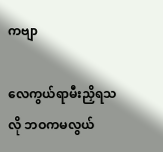ကဗျာ

လေကွယ်ရာမီးညှိရသလို ဘဝကမလွယ်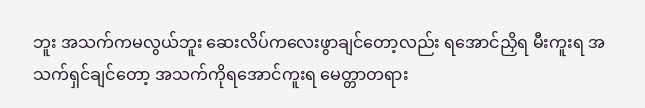ဘူး အသက်ကမလွယ်ဘူး ဆေးလိပ်ကလေးဖွာချင်တော့လည်း ရအောင်ညှိရ မီးကူးရ အသက်ရှင်ချင်တော့ အသက်ကိုရအောင်ကူးရ မေတ္တာတရား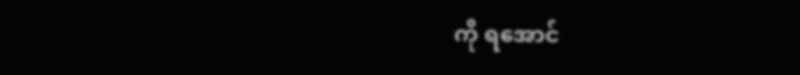ကို ရအောင်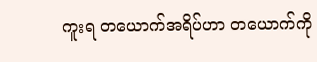ကူးရ တယောက်အရိပ်ဟာ တယောက်ကို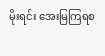မိုးရင်း အေးမြကြရစ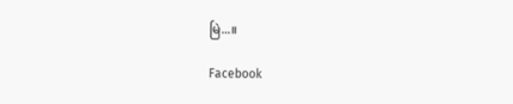မြဲ...။

Facebook